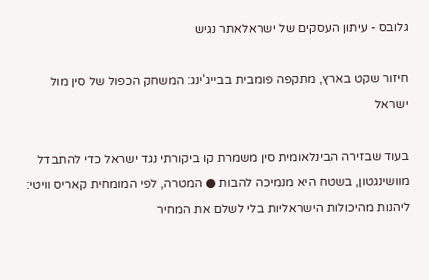גלובס - עיתון העסקים של ישראלאתר נגיש

חיזור שקט בארץ, מתקפה פומבית בבייג'ינג: המשחק הכפול של סין מול ישראל

בעוד שבזירה הבינלאומית סין משמרת קו ביקורתי נגד ישראל כדי להתבדל מוושינגטון, בשטח היא מנמיכה להבות ● המטרה, לפי המומחית קאריס וויטי: ליהנות מהיכולות הישראליות בלי לשלם את המחיר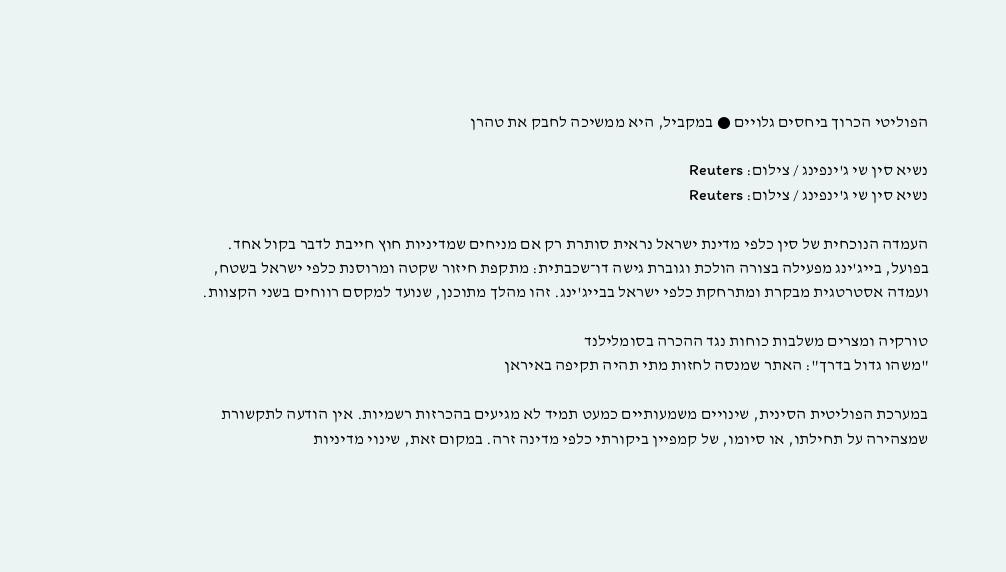הפוליטי הכרוך ביחסים גלויים ● במקביל, היא ממשיכה לחבק את טהרן

נשיא סין שי ג'ינפינג / צילום: Reuters
נשיא סין שי ג'ינפינג / צילום: Reuters

העמדה הנוכחית של סין כלפי מדינת ישראל נראית סותרת רק אם מניחים שמדיניות חוץ חייבת לדבר בקול אחד. בפועל, בייג'ינג מפעילה בצורה הולכת וגוברת גישה דו־שכבתית: מתקפת חיזור שקטה ומרוסנת כלפי ישראל בשטח, ועמדה אסטרטגית מבקרת ומתרחקת כלפי ישראל בבייג'ינג. זהו מהלך מתוכנן, שנועד למקסם רווחים בשני הקצוות.

טורקיה ומצרים משלבות כוחות נגד ההכרה בסומלילנד
"משהו גדול בדרך": האתר שמנסה לחזות מתי תהיה תקיפה באיראן

במערכת הפוליטית הסינית, שינויים משמעותיים כמעט תמיד לא מגיעים בהכרזות רשמיות. אין הודעה לתקשורת שמצהירה על תחילתו, או סיומו, של קמפיין ביקורתי כלפי מדינה זרה. במקום זאת, שינוי מדיניות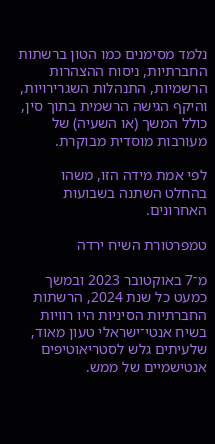נלמד מסימנים כמו הטון ברשתות החברתיות, ניסוח ההצהרות הרשמיות, התנהלות השגרירויות, והיקף הגישה הרשמית בתוך סין, כולל המשך (או השעיה) של מעורבות מוסדית מבוקרת.

לפי אמת מידה הזו, משהו בהחלט השתנה בשבועות האחרונים.

טמפרטורת השיח ירדה

מ־7 באוקטובר 2023 ובמשך כמעט כל שנת 2024, הרשתות החברתיות הסיניות היו רוויות בשיח אנטי־ישראלי טעון מאוד, שלעיתים גלש לסטריאוטיפים אנטישמיים של ממש.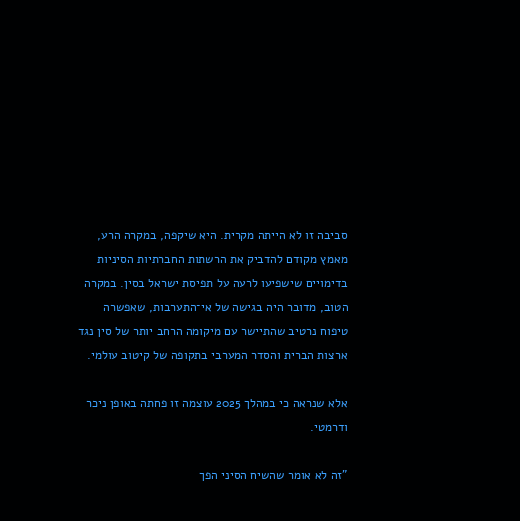סביבה זו לא הייתה מקרית. היא שיקפה, במקרה הרע, מאמץ מקודם להדביק את הרשתות החברתיות הסיניות בדימויים שישפיעו לרעה על תפיסת ישראל בסין. במקרה הטוב, מדובר היה בגישה של אי־התערבות, שאפשרה טיפוח נרטיב שהתיישר עם מיקומה הרחב יותר של סין נגד ארצות הברית והסדר המערבי בתקופה של קיטוב עולמי.

אלא שנראה כי במהלך 2025 עוצמה זו פחתה באופן ניכר ודרמטי.

"זה לא אומר שהשיח הסיני הפך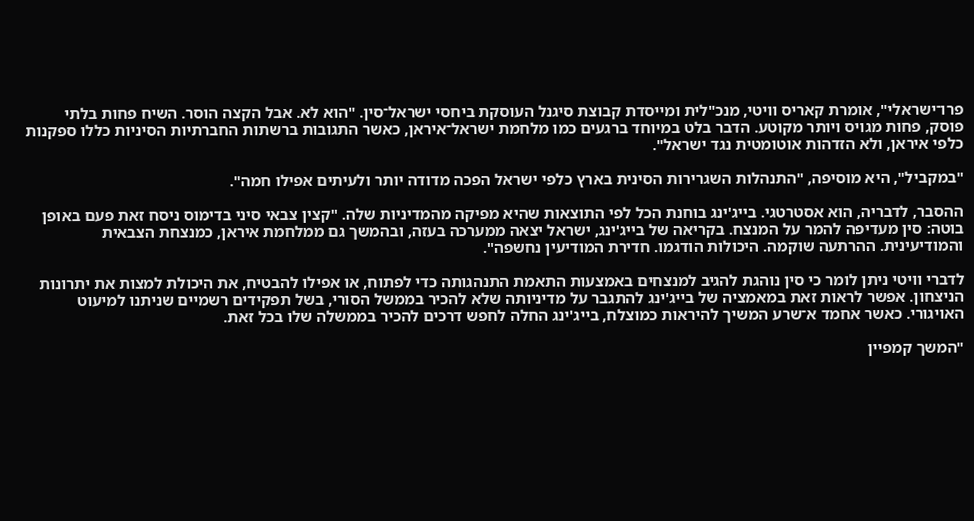פרו־ישראלי", אומרת קאריס וויטי, מנכ"לית ומייסדת קבוצת סיגנל העוסקת ביחסי ישראל־סין. "הוא לא. אבל הקצה הוסר. השיח פחות בלתי פוסק, פחות מגויס ויותר מקוטע. הדבר בלט במיוחד ברגעים כמו מלחמת ישראל־איראן, כאשר התגובות ברשתות החברתיות הסיניות כללו ספקנות כלפי איראן, ולא הזדהות אוטומטית נגד ישראל".

"במקביל", היא מוסיפה, "התנהלות השגרירות הסינית בארץ כלפי ישראל הפכה מדודה יותר ולעיתים אפילו חמה".

ההסבר, לדבריה, הוא אסטרטגי. בייג'ינג בוחנת הכל לפי התוצאות שהיא מפיקה מהמדיניות שלה. "קצין צבאי סיני בדימוס ניסח זאת פעם באופן בוטה: סין מעדיפה להמר על המנצח. בקריאה של בייג'ינג, ישראל יצאה ממערכה בעזה, ובהמשך גם ממלחמת איראן, כמנצחת הצבאית והמודיעינית. ההרתעה שוקמה. היכולות הודגמו. חדירת המודיעין נחשפה".

לדברי וויטי ניתן לומר כי סין נוהגת להגיב למנצחים באמצעות התאמת התנהגותה כדי לפתוח, או אפילו להבטיח, את היכולת למצות את יתרונות הניצחון. אפשר לראות זאת במאמציה של בייג'ינג להתגבר על מדיניותה שלא להכיר בממשל הסורי, בשל תפקידים רשמיים שניתנו למיעוט האויגורי. כאשר אחמד א־שרע המשיך להיראות כמוצלח, בייג'ינג החלה לחפש דרכים להכיר בממשלה שלו בכל זאת.

"המשך קמפיין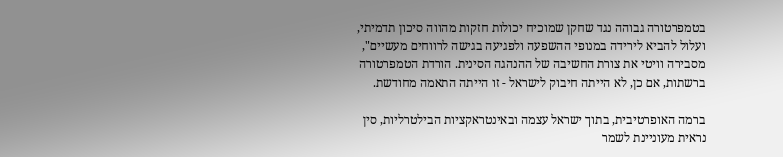בטמפרטורה גבוהה נגד שחקן שמוכיח יכולות חזקות מהווה סיכון תדמיתי, ועלול להביא לירידה במנופי ההשפעה ולפגיעה בגישה לרווחים מעשיים", מסבירה וויטי את צורת החשיבה של ההנהגה הסינית. הורדת הטמפרטורה ברשתות, אם כן, לא הייתה חיבוק לישראל - זו הייתה התאמה מחודשת.

ברמה האופרטיבית, בתוך ישראל עצמה ובאינטראקציות הבילטרליות, סין נראית מעוניינת לשמר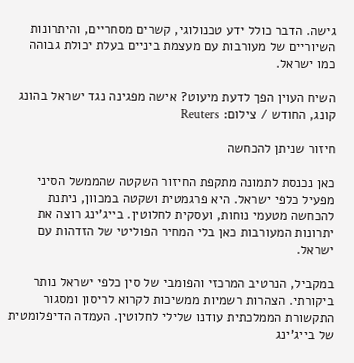גישה. הדבר כולל ידע טכנולוגי, קשרים מסחריים, והיתרונות השיוריים של מעורבות עם מעצמת ביניים בעלת יכולת גבוהה כמו ישראל.

השיח העוין הפך לדעת מיעוט? אישה מפגינה נגד ישראל בהונג קונג, החודש / צילום: Reuters

חיזור שניתן להכחשה

כאן נכנסת לתמונה מתקפת החיזור השקטה שהממשל הסיני מפעיל כלפי ישראל. היא פרגמטית ושקטה במכוון, ניתנת להכחשה מטעמי נוחות, ועסקית לחלוטין. בייג'ינג רוצה את יתרונות המעורבות כאן בלי המחיר הפוליטי של הזדהות עם ישראל.

במקביל, הנרטיב המרכזי והפומבי של סין כלפי ישראל נותר ביקורתי. הצהרות רשמיות ממשיכות לקרוא לריסון ומסגור התקשורת הממלכתית עודנו שלילי לחלוטין. העמדה הדיפלומטית של בייג'ינג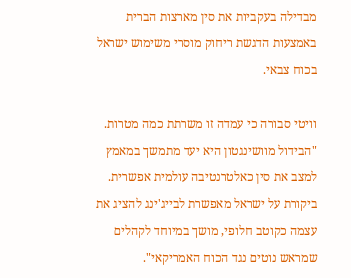מבדילה בעקביות את סין מארצות הברית באמצעות הדגשת ריחוק מוסרי משימוש ישראל בכוח צבאי.

וויטי סבורה כי עמדה זו משרתת כמה מטרות. "הבידול מוושינגטון היא יעד מתמשך במאמץ למצב את סין כאלטרנטיבה עולמית אפשרית. ביקורת על ישראל מאפשרת לבייג'ינג להציג את עצמה כקוטב חלופי, מושך במיוחד לקהלים שמראש נוטים נגד הכוח האמריקאי".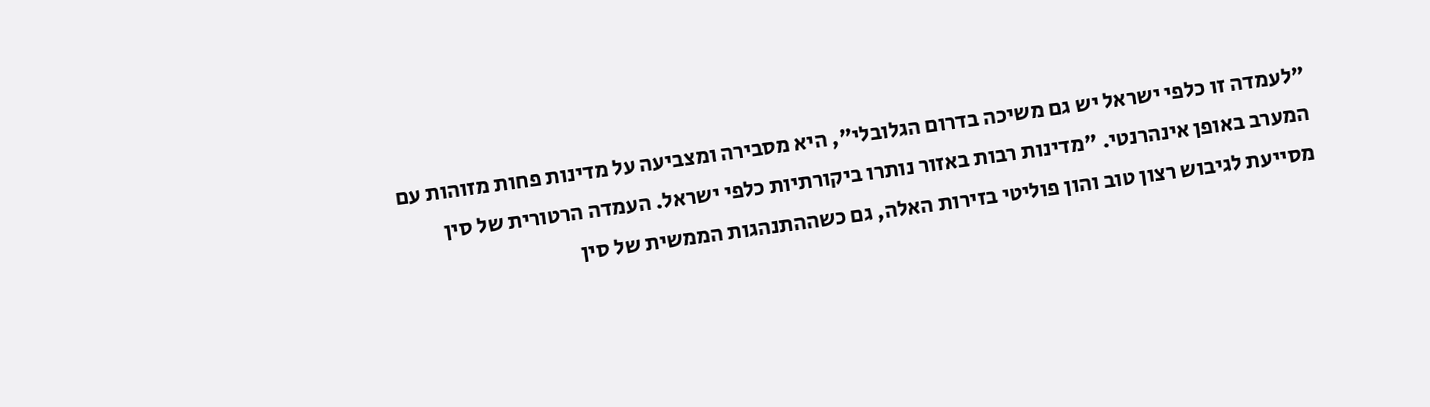"לעמדה זו כלפי ישראל יש גם משיכה בדרום הגלובלי", היא מסבירה ומצביעה על מדינות פחות מזוהות עם המערב באופן אינהרנטי. "מדינות רבות באזור נותרו ביקורתיות כלפי ישראל. העמדה הרטורית של סין מסייעת לגיבוש רצון טוב והון פוליטי בזירות האלה, גם כשההתנהגות הממשית של סין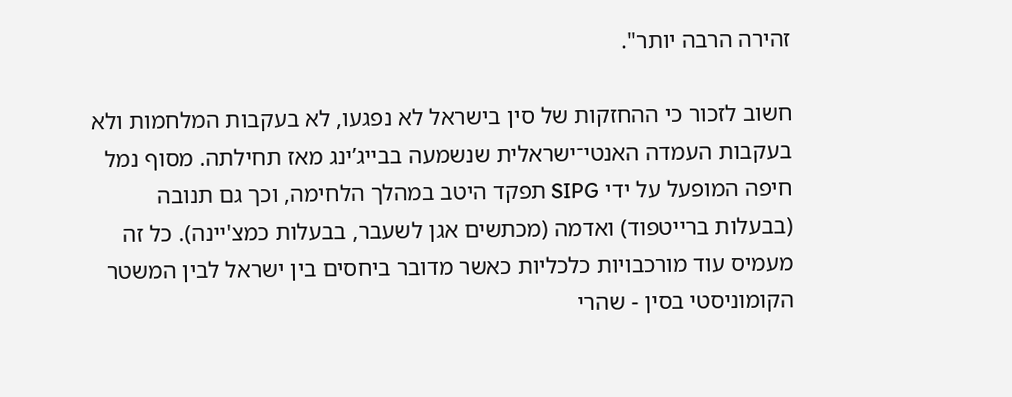זהירה הרבה יותר".

חשוב לזכור כי ההחזקות של סין בישראל לא נפגעו, לא בעקבות המלחמות ולא בעקבות העמדה האנטי־ישראלית שנשמעה בבייג’ינג מאז תחילתה. מסוף נמל חיפה המופעל על ידי SIPG תפקד היטב במהלך הלחימה, וכך גם תנובה (בבעלות ברייטפוד) ואדמה (מכתשים אגן לשעבר, בבעלות כמצ'יינה). כל זה מעמיס עוד מורכבויות כלכליות כאשר מדובר ביחסים בין ישראל לבין המשטר הקומוניסטי בסין - שהרי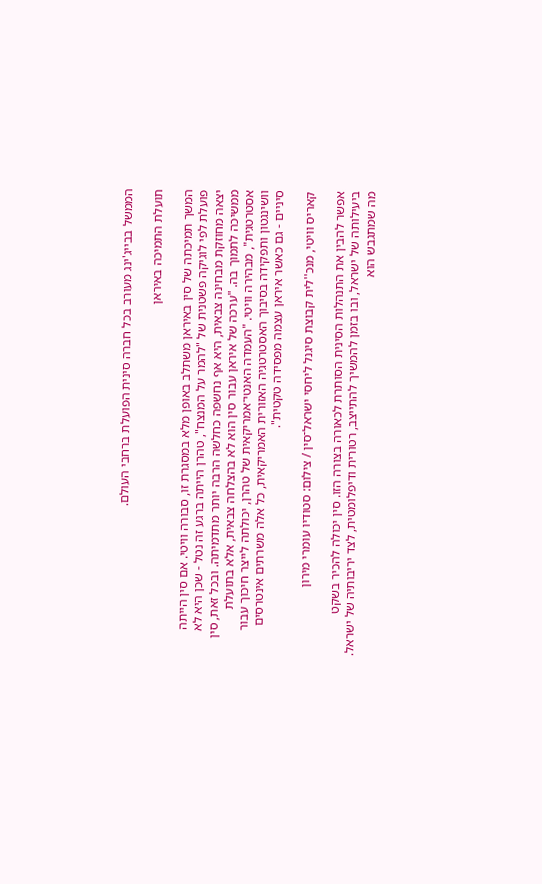הממשל בבייג'ינג מעורב בכל חברה סינית הפועלת ברחבי העולם.

תועלת התמיכה באיראן

המשך תמיכתה של סין באיראן משתלב באופן מלא במסגרת זו, סבורה וויטי. אם סין הייתה פועלת לפי לוגיקה פשטנית של "להמר על המנצח", טהרן הייתה ברגע זה נטל - שכן היא לא יצאה מחוזקת מבחינה צבאית, היא אף נחשפה כחלשה הרבה יותר מתדמיתה. ובכל זאת, סין ממשיכה לתמוך בה. "ערכה של איראן עבור סין הוא לא בהצלחה צבאית, אלא בתועלת אסטרטגית", מבהירה וויטי. "העמדה האנטי־אמריקאית של טהרן, יכולתה לייצר חיכוך עבור וושינגטון ותפקידה בסיבוך האסטרטגיה האזורית האמריקאית, כל אלה משרתים אינטרסים סיניים - גם כאשר איראן עצמה מפסידה טקטית".

קאריס וויטי, מנכ''לית קבוצת סיגנל ליחסי ישראל־סין / צילום: סטודיו עומרי מירון

אפשר להבין את התנהלות הסינית הסותרת לכאורה בצורה הזו. סין יכולה להכיר בשקט ביעילותה של ישראל, ובו בזמן להמשיך להתייצב, רטורית ודיפלומטית, לצד יריבותיה של ישראל. מה שמתגבש הוא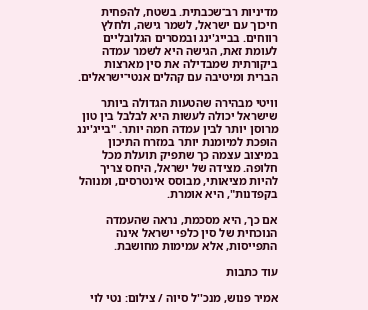מדיניות רב־שכבתית. בשטח, להפחית חיכוך עם ישראל, לשמר גישה, ולחלץ רווחים. בבייג'ינג ובמסרים הגלובליים לעומת זאת, הגישה היא לשמר עמדה ביקורתית שמבדילה את סין מארצות הברית ומיטיבה עם קהלים אנטי־ישראלים.

וויטי מבהירה שהטעות הגדולה ביותר שישראל יכולה לעשות היא לבלבל בין טון מרוסן יותר לבין עמדה חמה יותר. "בייג'ינג הופכת למיומנת יותר במזרח התיכון במיצוב עצמה כך שתפיק תועלת מכל חלופה. מצידה של ישראל, היחס צריך להיות מציאותי, מבוסס אינטרסים, ומנוהל בקפדנות", היא אומרת.

אם כך, היא מסכמת, נראה שהעמדה הנוכחית של סין כלפי ישראל אינה התפייסות, אלא עמימות מחושבת.

עוד כתבות

אמיר פנוש, מנכ''ל סיוה / צילום: נטי לוי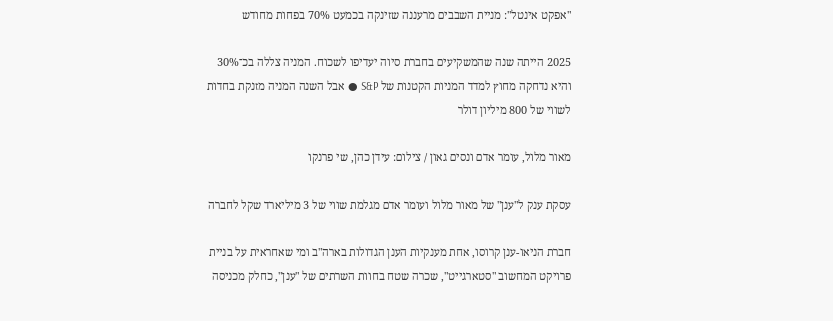"אפקט אינטל": מניית השבבים מרעננה שזינקה בכמעט 70% בפחות מחודש

2025 הייתה שנה שהמשקיעים בחברת סיוה יעדיפו לשכוח. המניה צללה בכ־30% והיא נדחקה מחוץ למדד המניות הקטנות של S&P ● אבל השנה המניה מזנקת בחדות לשווי של 800 מיליון דולר

מאור מלול, עומר אדם ונסים גאון / צילום: עידן כהן, שי פרנקו

עסקת ענק ל"ענן" של מאור מלול ועומר אדם מגלמת שווי של 3 מיליארד שקל לחברה

חברת הניאו-ענן קרוסו, אחת מענקיות הענן הגדולות בארה"ב ומי שאחראית על בניית פרויקט המחשוב "סטארגייט", שכרה שטח בחוות השרתים של "ענן", כחלק מכניסה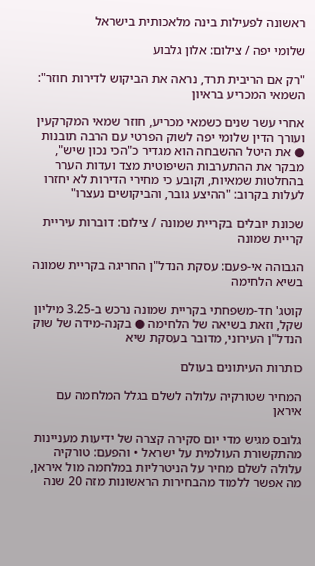ראשונה לפעילות בינה מלאכותית בישראל

שלומי יפה / צילום: אלון גלבוע

"רק אם הריבית תרד, נראה את הביקוש לדירות חוזר": השמאי המכריע בראיון

אחרי עשר שנים כשמאי מכריע, חוזר שמאי המקרקעין ועורך הדין שלומי יפה לשוק הפרטי עם הרבה תובנות ● את היטל ההשבחה הוא מגדיר כ"הכי נכון שיש", מבקר את ההתערבות השיפוטית מצד ועדות הערר בהחלטות שמאיות, וקובע כי מחירי הדירות לא יחזרו לעלות בקרוב: "ההיצע גובר, והביקושים נעצרו"

שכונת יובלים בקריית שמונה / צילום: דוברות עיריית קריית שמונה

הגבוהה אי-פעם: עסקת הנדל"ן החריגה בקריית שמונה בשיא הלחימה

קוטג' חד-משפחתי בקריית שמונה נרכש ב-3.25 מיליון שקל, וזאת בשיאה של הלחימה ● בקנה-מידה של שוק הנדל"ן העירוני, מדובר בעסקת שיא

כותרות העיתונים בעולם

המחיר שטורקיה עלולה לשלם בגלל המלחמה עם איראן

גלובס מגיש מדי יום סקירה קצרה של ידיעות מעניינות מהתקשורת העולמית על ישראל • והפעם: טורקיה עלולה לשלם מחיר על הניטרליות במלחמה מול איראן, מה אפשר ללמוד מהבחירות הראשונות מזה 20 שנה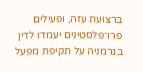ברצועת עזה, ופעילים פרו־פלסטינים יעמדו לדין בגרמניה על תקיפת מפעל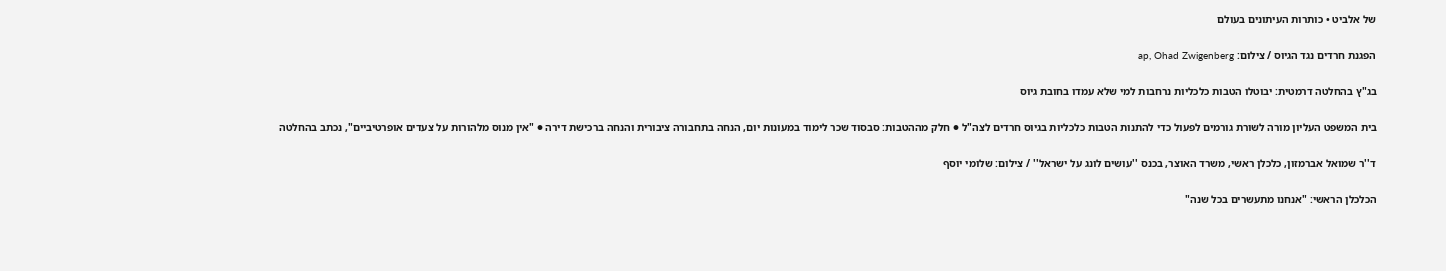של אלביט • כותרות העיתונים בעולם

הפגנת חרדים נגד הגיוס / צילום: ap, Ohad Zwigenberg

בג"ץ בהחלטה דרמטית: יבוטלו הטבות כלכליות נרחבות למי שלא עמדו בחובת גיוס

בית המשפט העליון מורה לשורת גורמים לפעול כדי להתנות הטבות כלכליות בגיוס חרדים לצה"ל ● חלק מההטבות: סבסוד שכר לימוד במעונות יום, הנחה בתחבורה ציבורית והנחה ברכישת דירה ● "אין מנוס מלהורות על צעדים אופרטיביים", נכתב בהחלטה

ד''ר שמואל אברמזון, כלכלן ראשי, משרד האוצר, בכנס ''עושים לונג על ישראל'' / צילום: שלומי יוסף

הכלכלן הראשי: "אנחנו מתעשרים בכל שנה"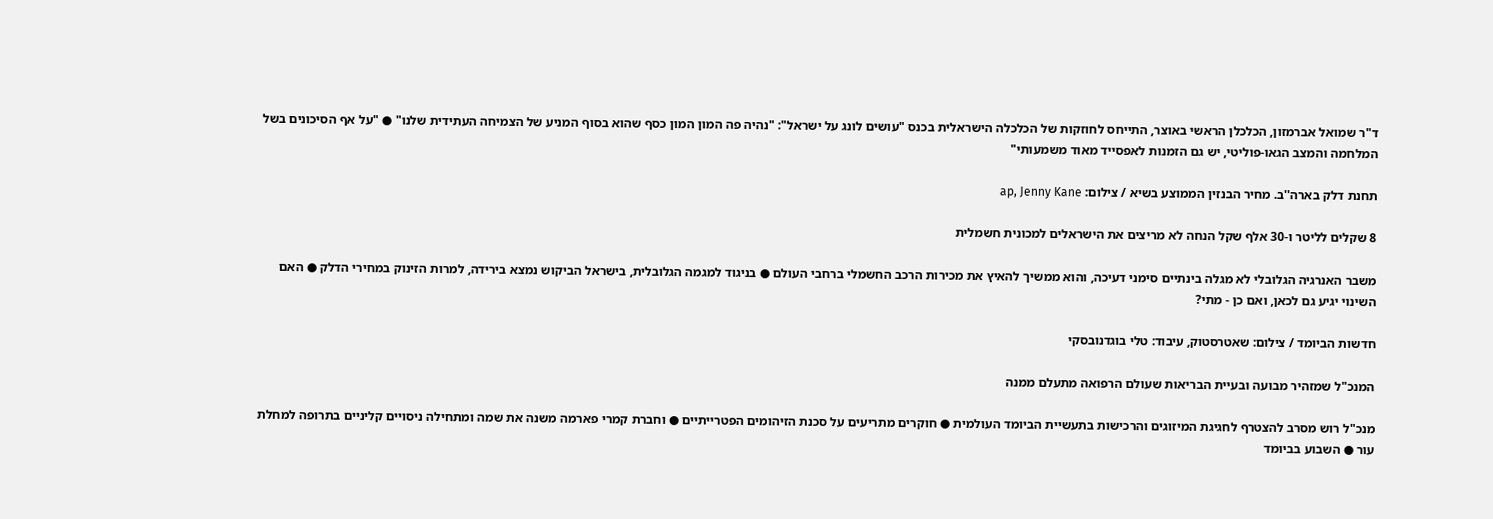ד"ר שמואל אברמזון, הכלכלן הראשי באוצר, התייחס לחוזקות של הכלכלה הישראלית בכנס "עושים לונג על ישראל": "נהיה פה המון המון כסף שהוא בסוף המניע של הצמיחה העתידית שלנו" ● "על אף הסיכונים בשל המלחמה והמצב הגאו-פוליטי, יש גם הזמנות לאפסייד מאוד משמעותי"

תחנת דלק בארה''ב. מחיר הבנזין הממוצע בשיא / צילום: ap, Jenny Kane

8 שקלים לליטר ו-30 אלף שקל הנחה לא מריצים את הישראלים למכונית חשמלית

משבר האנרגיה הגלובלי לא מגלה בינתיים סימני דעיכה, והוא ממשיך להאיץ את מכירות הרכב החשמלי ברחבי העולם ● בניגוד למגמה הגלובלית, בישראל הביקוש נמצא בירידה, למרות הזינוק במחירי הדלק ● האם השינוי יגיע גם לכאן, ואם כן - מתי?

חדשות הביומד / צילום: שאטרסטוק, עיבוד: טלי בוגדנובסקי

המנכ"ל שמזהיר מבועה ובעיית הבריאות שעולם הרפואה מתעלם ממנה

מנכ"ל רוש מסרב להצטרף לחגיגת המיזוגים והרכישות בתעשיית הביומד העולמית ● חוקרים מתריעים על סכנת הזיהומים הפטרייתיים ● וחברת קמרי פארמה משנה את שמה ומתחילה ניסויים קליניים בתרופה למחלת עור ● השבוע בביומד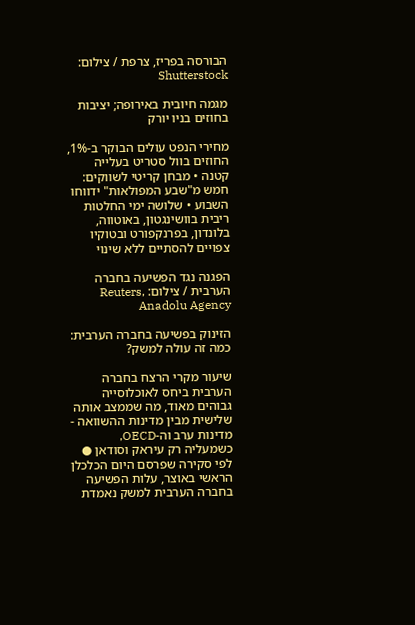הבורסה בפריז, צרפת / צילום: Shutterstock

מגמה חיובית באירופה; יציבות בחוזים בניו יורק

מחירי הנפט עולים הבוקר ב-1%, החוזים בוול סטריט בעלייה קטנה • מבחן קריטי לשווקים: חמש מ"שבע המפולאות" ידווחו השבוע • שלושה ימי החלטות ריבית בוושינגטון, באוטווה, בלונדון, בפרנקפורט ובטוקיו צפויים להסתיים ללא שינוי

הפגנה נגד הפשיעה בחברה הערבית / צילום: Reuters, Anadolu Agency

הזינוק בפשיעה בחברה הערבית: כמה זה עולה למשק?

שיעור מקרי הרצח בחברה הערבית ביחס לאוכלוסייה גבוהים מאוד, מה שממצב אותה שלישית מבין מדינות ההשוואה - מדינות ערב וה-OECD, כשמעליה רק עיראק וסודאן ● לפי סקירה שפרסם היום הכלכלן הראשי באוצר, עלות הפשיעה בחברה הערבית למשק נאמדת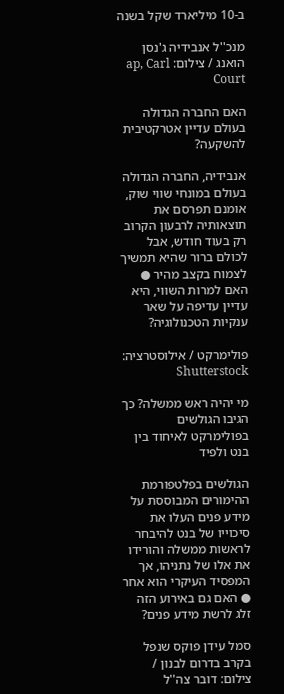ב-10 מיליארד שקל בשנה

מנכ''ל אנבידיה ג'נסן הואנג / צילום: ap, Carl Court

האם החברה הגדולה בעולם עדיין אטרקטיבית להשקעה?

אנבידיה, החברה הגדולה בעולם במונחי שווי שוק, אומנם תפרסם את תוצאותיה לרבעון הקרוב רק בעוד חודש, אבל לכולם ברור שהיא תמשיך לצמוח בקצב מהיר ● האם למרות השווי, היא עדיין עדיפה על שאר ענקיות הטכנולוגיה?

פולימרקט / אילוסטרציה: Shutterstock

מי יהיה ראש ממשלה? כך הגיבו הגולשים בפולימרקט לאיחוד בין בנט ולפיד

הגולשים בפלטפורמת ההימורים המבוססת על מידע פנים העלו את סיכוייו של בנט להיבחר לראשות ממשלה והורידו את אלו של נתניהו, אך המפסיד העיקרי הוא אחר ● האם גם באירוע הזה זלג לרשת מידע פנים?

סמל עידן פוקס שנפל בקרב בדרום לבנון / צילום: דובר צה''ל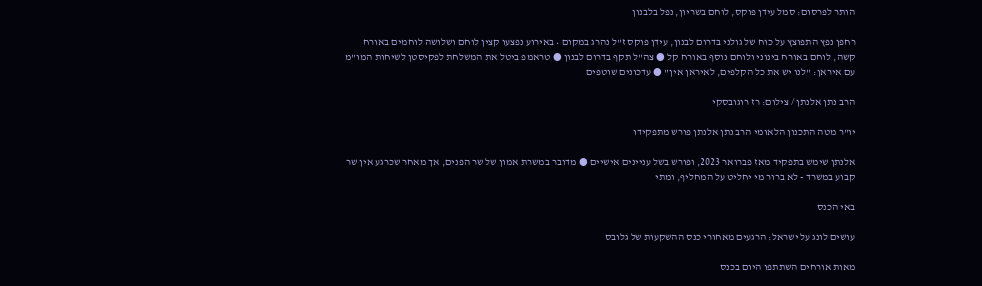הותר לפרסום: סמל עידן פוקס, לוחם בשריון, נפל בלבנון

רחפן נפץ התפוצץ על כוח של גולני בדרום לבנון, עידן פוקס ז"ל נהרג במקום • באירוע נפצעו קצין לוחם ושלושה לוחמים באורח קשה, לוחם באורח בינוני ולוחם נוסף באורח קל ● צה"ל תקף בדרום לבנון ● טראמפ ביטל את המשלחת לפקיסטן לשיחות המו"מ עם איראן: "לנו יש את כל הקלפים, לאיראן אין" ● עדכונים שוטפים

הרב נתן אלנתן / צילום: רז רוגובסקי

יו"ר מטה התכנון הלאומי הרב נתן אלנתן פורש מתפקידו

אלנתן שימש בתפקיד מאז פברואר 2023, ופורש בשל עניינים אישיים ● מדובר במשרת אמון של שר הפנים, אך מאחר שכרגע אין שר קבוע במשרד - לא ברור מי יחליט על המחליף, ומתי

באי הכנס

עושים לונג על ישראל: הרגעים מאחורי כנס ההשקעות של גלובס

מאות אורחים השתתפו היום בכנס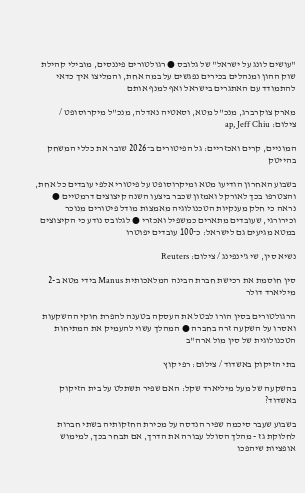"עושים לונג על ישראל" של גלובס ● רגולטורים פיננסים, מובילי קהילת שוק ההון ומנהלים בכירים נפגשים על במה אחת, והמליצו איך כדאי להתמודד עם האתגרים בישראל ואף למנף אותם

מארק צוקרברג, מנכ''ל מטא, וסאטיה נאדלה, מנכ''ל מיקרוסופט / צילום: ap, Jeff Chiu

המוניים, קרים ואכזריים: גל הפיטורים ב־2026 שובר את כללי המשחק בהייטק

בשבוע האחרון הודיעו מטא ומיקרוסופט על פיטורי אלפי עובדים כל אחת, והצטרפו בכך לאורקל ואמזון שכבר ביצעו השנה קיצוצים דרמטיים ● נראה כי חלק מענקיות הטכנולוגיה מאמצות מודל פיטורים מנוכר וכירורגי, שעובדים מתארים כמשפיל ואכזרי ● לגלובס נודע כי הקיצוצים במטא מגיעים גם לישראל: כ־100 עובדים יפוטרו

נשיא סין, שי ג'ינפינג / צילום: Reuters

סין חוסמת את רכישת חברת הבינה המלאכותית Manus בידי מטא ב-2 מיליארד דולר

הרגולטורים בסין הורו לבטל את העסקה בטענה להפרת חוקי ההשקעות ואסרו על השקעה זרה בחברה ● המהלך עשוי להעמיק את המתיחות הטכנולוגית של סין מול ארה"ב

בתי הזיקוק באשדוד / צילום: רפי קוץ

בהשקעה של מעל מיליארד שקל: האם שפיר תשתלט על בית הזיקוק באשדוד?

בשבוע שעבר סיכמה שפיר הנדסה על מכירת החזקותיה בשתי חברות לחלוקת גז - מהלך הסולל עבורה את הדרך, אם תבחר בכך, למימוש אופציות שיהפכו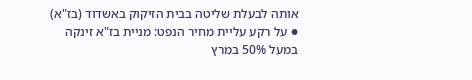אותה לבעלת שליטה בבית הזיקוק באשדוד (בז"א) ● על רקע עליית מחיר הנפט: מניית בז"א זינקה במעל 50% במרץ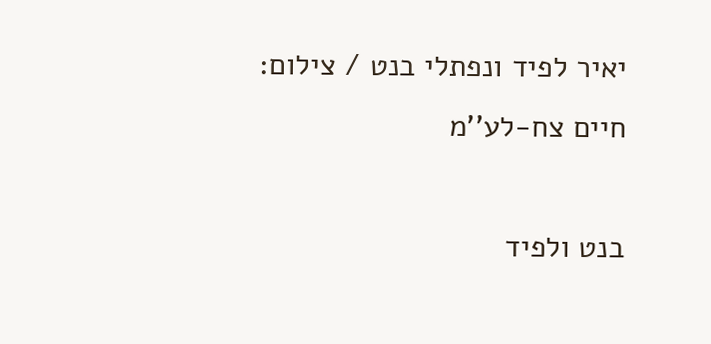יאיר לפיד ונפתלי בנט / צילום: חיים צח-לע''מ

בנט ולפיד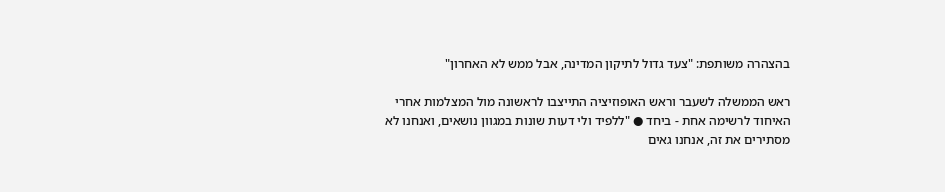בהצהרה משותפת: "צעד גדול לתיקון המדינה, אבל ממש לא האחרון"

ראש הממשלה לשעבר וראש האופוזיציה התייצבו לראשונה מול המצלמות אחרי האיחוד לרשימה אחת - ביחד ● "ללפיד ולי דעות שונות במגוון נושאים, ואנחנו לא מסתירים את זה, אנחנו גאים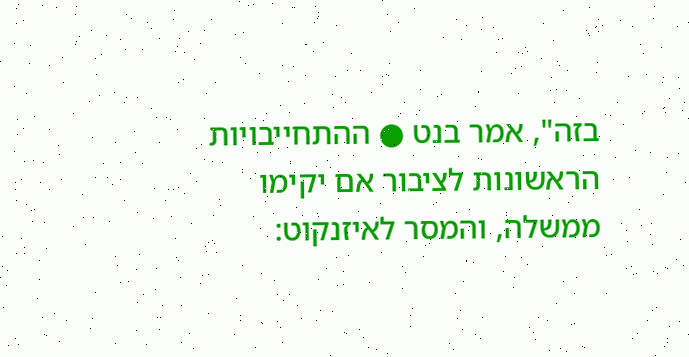בזה", אמר בנט ● ההתחייבויות הראשונות לציבור אם יקימו ממשלה, והמסר לאיזנקוט: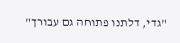"גדי, דלתנו פתוחה גם עבורך"